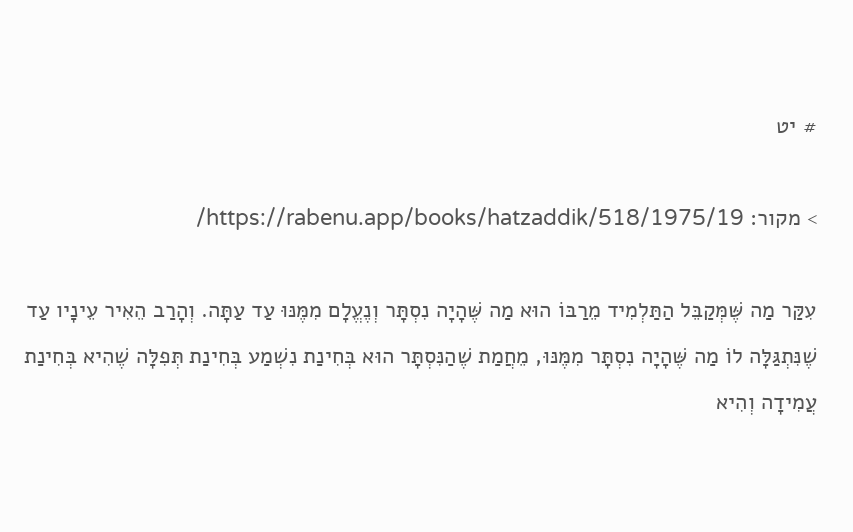# יט

> מקור: https://rabenu.app/books/hatzaddik/518/1975/19/

עִקַּר מַה שֶּׁמְּקַבֵּל הַתַּלְמִיד מֵרַבּוֹ הוּא מַה שֶּׁהָיָה נִסְתָּר וְנֶעֱלָם מִמֶּנּוּ עַד עַתָּה. וְהָרַב הֵאִיר עֵינָיו עַד שֶׁנִּתְגַּלָּה לוֹ מַה שֶּׁהָיָה נִסְתָּר מִמֶּנּוּ, מֵחֲמַת שֶׁהַנִּסְתָּר הוּא בְּחִינַת נִשְׁמַע בְּחִינַת תְּפִלָּה שֶׁהִיא בְּחִינַת עֲמִידָה וְהִיא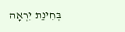בְּחִינַת יִרְאָה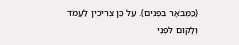(כַּמְּבֹאָר בִּפְנִים). עַל כֵּן צְרִיכִין לַעֲמֹד וְלָקוּם לִפְנֵי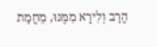הָרַב וְלִירָא מִמֶּנּוּ, מֵחֲמַת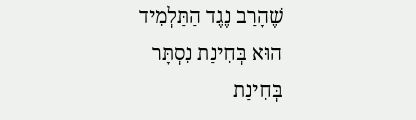שֶׁהָרַב נֶגֶד הַתַּלְמִיד הוּא בְּחִינַת נִסְתָּר בְּחִינַת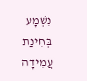נִשְׁמָע בְּחִינַת עֲמִידָה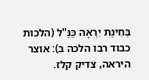בְּחִינַת יִרְאָה כַּנַּ"ל (הלכות כבוד רבו הלכה ב): אוצר היראה, צדיק קלז.